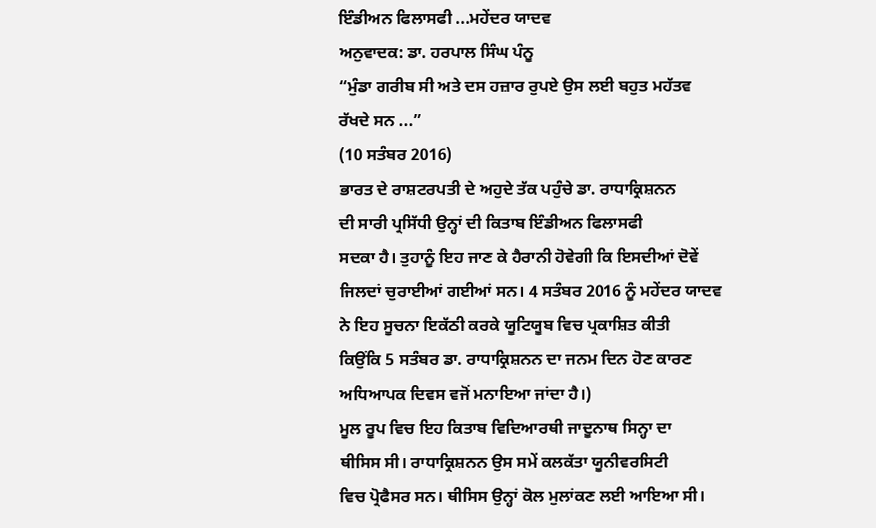ਇੰਡੀਅਨ ਫਿਲਾਸਫੀ ...ਮਹੇਂਦਰ ਯਾਦਵ
ਅਨੁਵਾਦਕ: ਡਾ. ਹਰਪਾਲ ਸਿੰਘ ਪੰਨੂ
“ਮੁੰਡਾ ਗਰੀਬ ਸੀ ਅਤੇ ਦਸ ਹਜ਼ਾਰ ਰੁਪਏ ਉਸ ਲਈ ਬਹੁਤ ਮਹੱਤਵ
ਰੱਖਦੇ ਸਨ ...”
(10 ਸਤੰਬਰ 2016)
ਭਾਰਤ ਦੇ ਰਾਸ਼ਟਰਪਤੀ ਦੇ ਅਹੁਦੇ ਤੱਕ ਪਹੁੰਚੇ ਡਾ. ਰਾਧਾਕ੍ਰਿਸ਼ਨਨ
ਦੀ ਸਾਰੀ ਪ੍ਰਸਿੱਧੀ ਉਨ੍ਹਾਂ ਦੀ ਕਿਤਾਬ ਇੰਡੀਅਨ ਫਿਲਾਸਫੀ
ਸਦਕਾ ਹੈ। ਤੁਹਾਨੂੰ ਇਹ ਜਾਣ ਕੇ ਹੈਰਾਨੀ ਹੋਵੇਗੀ ਕਿ ਇਸਦੀਆਂ ਦੋਵੇਂ
ਜਿਲਦਾਂ ਚੁਰਾਈਆਂ ਗਈਆਂ ਸਨ। 4 ਸਤੰਬਰ 2016 ਨੂੰ ਮਹੇਂਦਰ ਯਾਦਵ
ਨੇ ਇਹ ਸੂਚਨਾ ਇਕੱਠੀ ਕਰਕੇ ਯੂਟਿਯੂਬ ਵਿਚ ਪ੍ਰਕਾਸ਼ਿਤ ਕੀਤੀ
ਕਿਉਂਕਿ 5 ਸਤੰਬਰ ਡਾ. ਰਾਧਾਕ੍ਰਿਸ਼ਨਨ ਦਾ ਜਨਮ ਦਿਨ ਹੋਣ ਕਾਰਣ
ਅਧਿਆਪਕ ਦਿਵਸ ਵਜੋਂ ਮਨਾਇਆ ਜਾਂਦਾ ਹੈ।)
ਮੂਲ ਰੂਪ ਵਿਚ ਇਹ ਕਿਤਾਬ ਵਿਦਿਆਰਥੀ ਜਾਦੂਨਾਥ ਸਿਨ੍ਹਾ ਦਾ
ਥੀਸਿਸ ਸੀ। ਰਾਧਾਕ੍ਰਿਸ਼ਨਨ ਉਸ ਸਮੇਂ ਕਲਕੱਤਾ ਯੂਨੀਵਰਸਿਟੀ
ਵਿਚ ਪ੍ਰੋਫੈਸਰ ਸਨ। ਥੀਸਿਸ ਉਨ੍ਹਾਂ ਕੋਲ ਮੁਲਾਂਕਣ ਲਈ ਆਇਆ ਸੀ।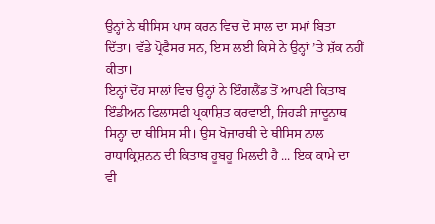ਉਨ੍ਹਾਂ ਨੇ ਥੀਸਿਸ ਪਾਸ ਕਰਨ ਵਿਚ ਦੋ ਸਾਲ ਦਾ ਸਮਾਂ ਬਿਤਾ
ਦਿੱਤਾ। ਵੱਡੇ ਪ੍ਰੋਫੈਸਰ ਸਨ, ਇਸ ਲਈ ਕਿਸੇ ਨੇ ਉਨ੍ਹਾਂ ’ਤੇ ਸ਼ੱਕ ਨਹੀਂ
ਕੀਤਾ।
ਇਨ੍ਹਾਂ ਦੋਂਹ ਸਾਲਾਂ ਵਿਚ ਉਨ੍ਹਾਂ ਨੇ ਇੰਗਲੈਂਡ ਤੋਂ ਆਪਣੀ ਕਿਤਾਬ
ਇੰਡੀਅਨ ਫਿਲਾਸਫੀ ਪ੍ਰਕਾਸ਼ਿਤ ਕਰਵਾਈ, ਜਿਹੜੀ ਜਾਦੂਨਾਥ
ਸਿਨ੍ਹਾ ਦਾ ਥੀਸਿਸ ਸੀ। ਉਸ ਖੋਜਾਰਥੀ ਦੇ ਥੀਸਿਸ ਨਾਲ
ਰਾਧਾਕ੍ਰਿਸ਼ਨਨ ਦੀ ਕਿਤਾਬ ਹੂਬਹੂ ਮਿਲਦੀ ਹੈ ... ਇਕ ਕਾਮੇ ਦਾ
ਵੀ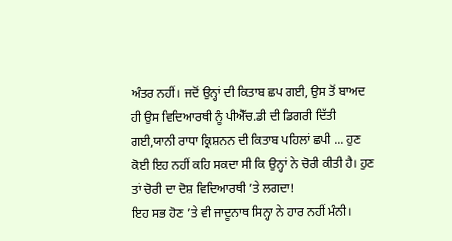ਅੰਤਰ ਨਹੀਂ। ਜਦੋਂ ਉਨ੍ਹਾਂ ਦੀ ਕਿਤਾਬ ਛਪ ਗਈ, ਉਸ ਤੋਂ ਬਾਅਦ
ਹੀ ਉਸ ਵਿਦਿਆਰਥੀ ਨੂੰ ਪੀਐੱਚ.ਡੀ ਦੀ ਡਿਗਰੀ ਦਿੱਤੀ
ਗਈ,ਯਾਨੀ ਰਾਧਾ ਕ੍ਰਿਸ਼ਨਨ ਦੀ ਕਿਤਾਬ ਪਹਿਲਾਂ ਛਪੀ ... ਹੁਣ
ਕੋਈ ਇਹ ਨਹੀਂ ਕਹਿ ਸਕਦਾ ਸੀ ਕਿ ਉਨ੍ਹਾਂ ਨੇ ਚੋਰੀ ਕੀਤੀ ਹੈ। ਹੁਣ
ਤਾਂ ਚੋਰੀ ਦਾ ਦੋਸ਼ ਵਿਦਿਆਰਥੀ ’ਤੇ ਲਗਦਾ!
ਇਹ ਸਭ ਹੋਣ ’ਤੇ ਵੀ ਜਾਦੂਨਾਥ ਸਿਨ੍ਹਾ ਨੇ ਹਾਰ ਨਹੀਂ ਮੰਨੀ।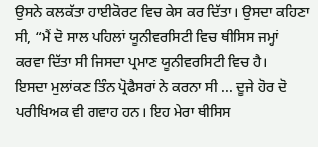ਉਸਨੇ ਕਲਕੱਤਾ ਹਾਈਕੋਰਟ ਵਿਚ ਕੇਸ ਕਰ ਦਿੱਤਾ। ਉਸਦਾ ਕਹਿਣਾ
ਸੀ, “ਮੈਂ ਦੋ ਸਾਲ ਪਹਿਲਾਂ ਯੂਨੀਵਰਸਿਟੀ ਵਿਚ ਥੀਸਿਸ ਜਮ੍ਹਾਂ
ਕਰਵਾ ਦਿੱਤਾ ਸੀ ਜਿਸਦਾ ਪ੍ਰਮਾਣ ਯੂਨੀਵਰਸਿਟੀ ਵਿਚ ਹੈ।
ਇਸਦਾ ਮੁਲਾਂਕਣ ਤਿੰਨ ਪ੍ਰੋਫੈਸਰਾਂ ਨੇ ਕਰਨਾ ਸੀ ... ਦੂਜੇ ਹੋਰ ਦੋ
ਪਰੀਖਿਅਕ ਵੀ ਗਵਾਹ ਹਨ। ਇਹ ਮੇਰਾ ਥੀਸਿਸ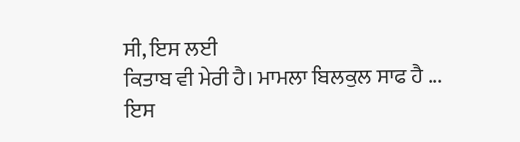ਸੀ, ਇਸ ਲਈ
ਕਿਤਾਬ ਵੀ ਮੇਰੀ ਹੈ। ਮਾਮਲਾ ਬਿਲਕੁਲ ਸਾਫ ਹੈ ... ਇਸ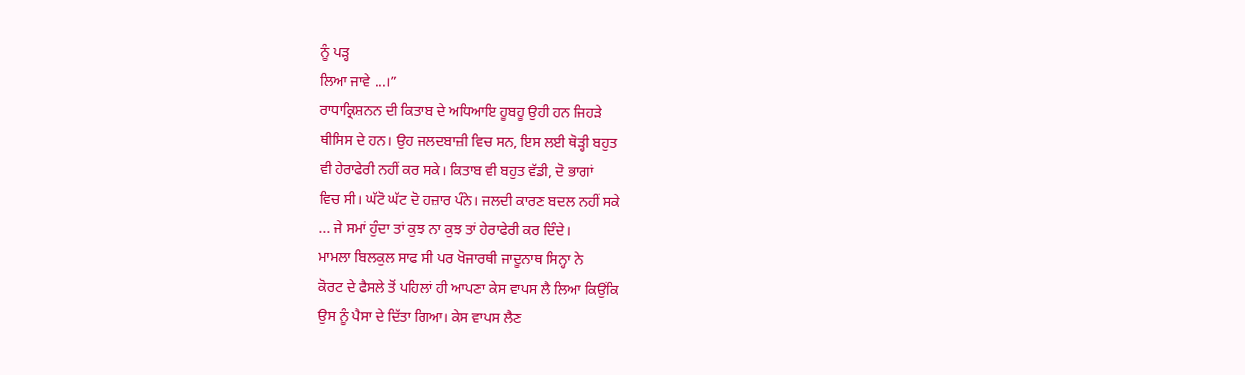ਨੂੰ ਪੜ੍ਹ
ਲਿਆ ਜਾਵੇ ...।”
ਰਾਧਾਕ੍ਰਿਸ਼ਨਨ ਦੀ ਕਿਤਾਬ ਦੇ ਅਧਿਆਇ ਹੂਬਹੂ ਉਹੀ ਹਨ ਜਿਹੜੇ
ਥੀਸਿਸ ਦੇ ਹਨ। ਉਹ ਜਲਦਬਾਜ਼ੀ ਵਿਚ ਸਨ, ਇਸ ਲਈ ਥੋੜ੍ਹੀ ਬਹੁਤ
ਵੀ ਹੇਰਾਫੇਰੀ ਨਹੀਂ ਕਰ ਸਕੇ। ਕਿਤਾਬ ਵੀ ਬਹੁਤ ਵੱਡੀ, ਦੋ ਭਾਗਾਂ
ਵਿਚ ਸੀ। ਘੱਟੋ ਘੱਟ ਦੋ ਹਜ਼ਾਰ ਪੰਨੇ। ਜਲਦੀ ਕਾਰਣ ਬਦਲ ਨਹੀਂ ਸਕੇ
... ਜੇ ਸਮਾਂ ਹੁੰਦਾ ਤਾਂ ਕੁਝ ਨਾ ਕੁਝ ਤਾਂ ਹੇਰਾਫੇਰੀ ਕਰ ਦਿੰਦੇ।
ਮਾਮਲਾ ਬਿਲਕੁਲ ਸਾਫ ਸੀ ਪਰ ਖੋਜਾਰਥੀ ਜਾਦੂਨਾਥ ਸਿਨ੍ਹਾ ਨੇ
ਕੋਰਟ ਦੇ ਫੈਸਲੇ ਤੋਂ ਪਹਿਲਾਂ ਹੀ ਆਪਣਾ ਕੇਸ ਵਾਪਸ ਲੈ ਲਿਆ ਕਿਉਂਕਿ
ਉਸ ਨੂੰ ਪੈਸਾ ਦੇ ਦਿੱਤਾ ਗਿਆ। ਕੇਸ ਵਾਪਸ ਲੈਣ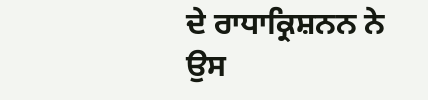ਦੇ ਰਾਧਾਕ੍ਰਿਸ਼ਨਨ ਨੇ
ਉਸ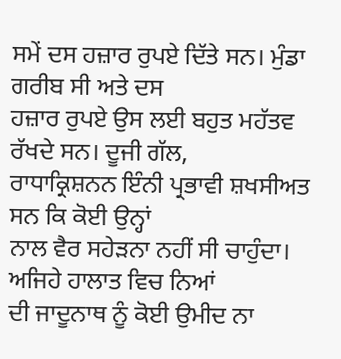ਸਮੇਂ ਦਸ ਹਜ਼ਾਰ ਰੁਪਏ ਦਿੱਤੇ ਸਨ। ਮੁੰਡਾ ਗਰੀਬ ਸੀ ਅਤੇ ਦਸ
ਹਜ਼ਾਰ ਰੁਪਏ ਉਸ ਲਈ ਬਹੁਤ ਮਹੱਤਵ ਰੱਖਦੇ ਸਨ। ਦੂਜੀ ਗੱਲ,
ਰਾਧਾਕ੍ਰਿਸ਼ਨਨ ਇੰਨੀ ਪ੍ਰਭਾਵੀ ਸ਼ਖਸੀਅਤ ਸਨ ਕਿ ਕੋਈ ਉਨ੍ਹਾਂ
ਨਾਲ ਵੈਰ ਸਹੇੜਨਾ ਨਹੀਂ ਸੀ ਚਾਹੁੰਦਾ। ਅਜਿਹੇ ਹਾਲਾਤ ਵਿਚ ਨਿਆਂ
ਦੀ ਜਾਦੂਨਾਥ ਨੂੰ ਕੋਈ ਉਮੀਦ ਨਾ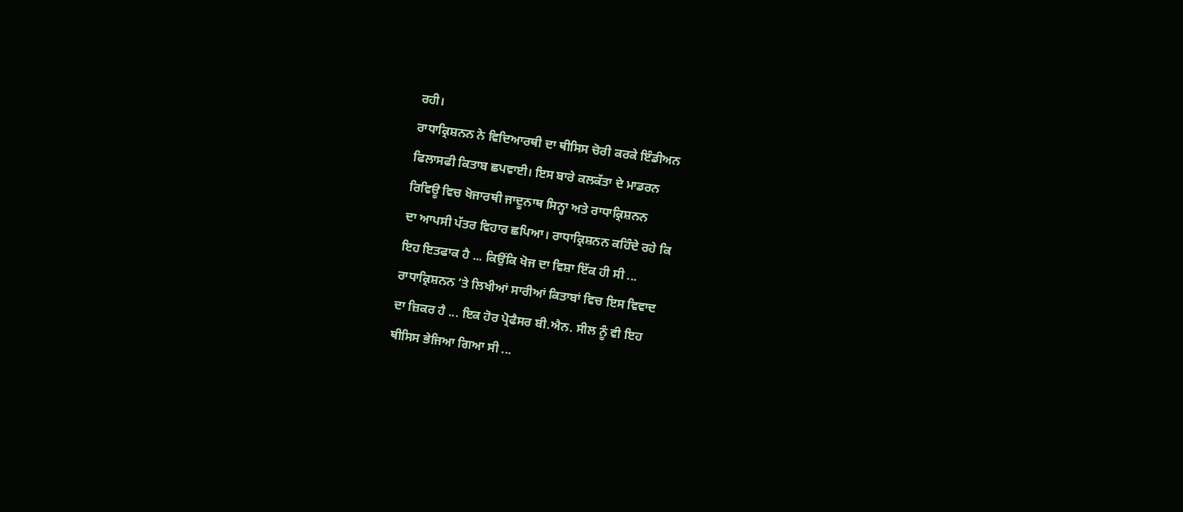ਰਹੀ।
ਰਾਧਾਕ੍ਰਿਸ਼ਨਨ ਨੇ ਵਿਦਿਆਰਥੀ ਦਾ ਥੀਸਿਸ ਚੋਰੀ ਕਰਕੇ ਇੰਡੀਅਨ
ਫਿਲਾਸਫੀ ਕਿਤਾਬ ਛਪਵਾਈ। ਇਸ ਬਾਰੇ ਕਲਕੱਤਾ ਦੇ ਮਾਡਰਨ
ਰਿਵਿਊ ਵਿਚ ਖੋਜਾਰਥੀ ਜਾਦੂਨਾਥ ਸਿਨ੍ਹਾ ਅਤੇ ਰਾਧਾਕ੍ਰਿਸ਼ਨਨ
ਦਾ ਆਪਸੀ ਪੱਤਰ ਵਿਹਾਰ ਛਪਿਆ। ਰਾਧਾਕ੍ਰਿਸ਼ਨਨ ਕਹਿੰਦੇ ਰਹੇ ਕਿ
ਇਹ ਇਤਫਾਕ ਹੈ ... ਕਿਉਂਕਿ ਖੋਜ ਦਾ ਵਿਸ਼ਾ ਇੱਕ ਹੀ ਸੀ ...
ਰਾਧਾਕ੍ਰਿਸ਼ਨਨ ’ਤੇ ਲਿਖੀਆਂ ਸਾਰੀਆਂ ਕਿਤਾਬਾਂ ਵਿਚ ਇਸ ਵਿਵਾਦ
ਦਾ ਜ਼ਿਕਰ ਹੈ ... ਇਕ ਹੋਰ ਪ੍ਰੋਫੈਸਰ ਬੀ.ਐਨ. ਸੀਲ ਨੂੰ ਵੀ ਇਹ
ਥੀਸਿਸ ਭੇਜਿਆ ਗਿਆ ਸੀ ...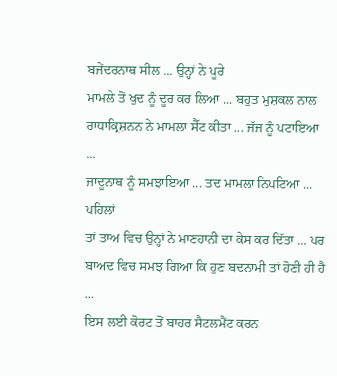ਬਜੇਂਦਰਨਾਥ ਸੀਲ ... ਉਨ੍ਹਾਂ ਨੇ ਪੂਰੇ
ਮਾਮਲੇ ਤੋਂ ਖੁਦ ਨੂੰ ਦੂਰ ਕਰ ਲਿਆ ... ਬਹੁਤ ਮੁਸ਼ਕਲ ਨਾਲ
ਰਾਧਾਕ੍ਰਿਸ਼ਨਨ ਨੇ ਮਾਮਲਾ ਸੈੱਟ ਕੀਤਾ ... ਜੱਜ ਨੂੰ ਪਟਾਇਆ ...
ਜਾਦੂਨਾਥ ਨੂੰ ਸਮਝਾਇਆ ... ਤਦ ਮਾਮਲਾ ਨਿਪਟਿਆ ... ਪਹਿਲਾਂ
ਤਾਂ ਤਾਅ ਵਿਚ ਉਨ੍ਹਾਂ ਨੇ ਮਾਣਹਾਨੀ ਦਾ ਕੇਸ ਕਰ ਦਿੱਤਾ ... ਪਰ
ਬਾਅਦ ਵਿਚ ਸਮਝ ਗਿਆ ਕਿ ਹੁਣ ਬਦਨਾਮੀ ਤਾਂ ਹੋਣੀ ਹੀ ਹੈ ...
ਇਸ ਲਈ ਕੋਰਟ ਤੋਂ ਬਾਹਰ ਸੈਟਲਮੈਂਟ ਕਰਨ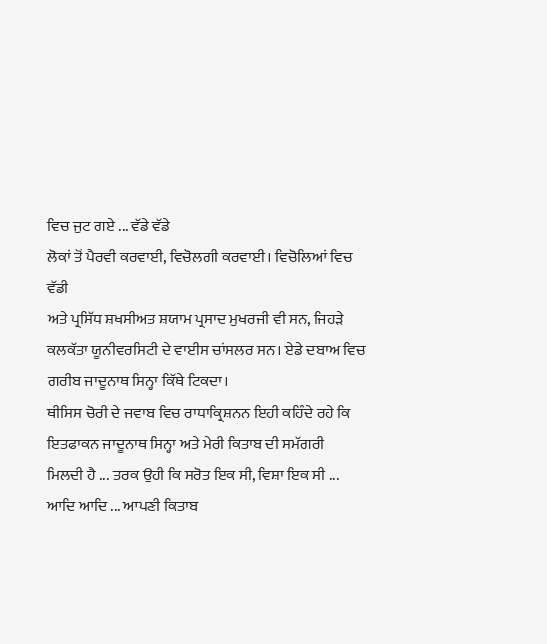ਵਿਚ ਜੁਟ ਗਏ ... ਵੱਡੇ ਵੱਡੇ
ਲੋਕਾਂ ਤੋਂ ਪੈਰਵੀ ਕਰਵਾਈ, ਵਿਚੋਲਗੀ ਕਰਵਾਈ। ਵਿਚੋਲਿਆਂ ਵਿਚ ਵੱਡੀ
ਅਤੇ ਪ੍ਰਸਿੱਧ ਸ਼ਖਸੀਅਤ ਸ਼ਯਾਮ ਪ੍ਰਸਾਦ ਮੁਖਰਜੀ ਵੀ ਸਨ, ਜਿਹੜੇ
ਕਲਕੱਤਾ ਯੂਨੀਵਰਸਿਟੀ ਦੇ ਵਾਈਸ ਚਾਂਸਲਰ ਸਨ। ਏਡੇ ਦਬਾਅ ਵਿਚ
ਗਰੀਬ ਜਾਦੂਨਾਥ ਸਿਨ੍ਹਾ ਕਿੱਥੇ ਟਿਕਦਾ।
ਥੀਸਿਸ ਚੋਰੀ ਦੇ ਜਵਾਬ ਵਿਚ ਰਾਧਾਕ੍ਰਿਸ਼ਨਨ ਇਹੀ ਕਹਿੰਦੇ ਰਹੇ ਕਿ
ਇਤਫਾਕਨ ਜਾਦੂਨਾਥ ਸਿਨ੍ਹਾ ਅਤੇ ਮੇਰੀ ਕਿਤਾਬ ਦੀ ਸਮੱਗਰੀ
ਮਿਲਦੀ ਹੈ ... ਤਰਕ ਉਹੀ ਕਿ ਸਰੋਤ ਇਕ ਸੀ, ਵਿਸ਼ਾ ਇਕ ਸੀ ...
ਆਦਿ ਆਦਿ ... ਆਪਣੀ ਕਿਤਾਬ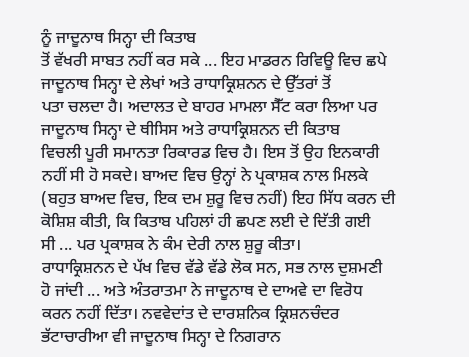ਨੂੰ ਜਾਦੂਨਾਥ ਸਿਨ੍ਹਾ ਦੀ ਕਿਤਾਬ
ਤੋਂ ਵੱਖਰੀ ਸਾਬਤ ਨਹੀਂ ਕਰ ਸਕੇ ... ਇਹ ਮਾਡਰਨ ਰਿਵਿਊ ਵਿਚ ਛਪੇ
ਜਾਦੂਨਾਥ ਸਿਨ੍ਹਾ ਦੇ ਲੇਖਾਂ ਅਤੇ ਰਾਧਾਕ੍ਰਿਸ਼ਨਨ ਦੇ ਉੱਤਰਾਂ ਤੋਂ
ਪਤਾ ਚਲਦਾ ਹੈ। ਅਦਾਲਤ ਦੇ ਬਾਹਰ ਮਾਮਲਾ ਸੈੱਟ ਕਰਾ ਲਿਆ ਪਰ
ਜਾਦੂਨਾਥ ਸਿਨ੍ਹਾ ਦੇ ਥੀਸਿਸ ਅਤੇ ਰਾਧਾਕ੍ਰਿਸ਼ਨਨ ਦੀ ਕਿਤਾਬ
ਵਿਚਲੀ ਪੂਰੀ ਸਮਾਨਤਾ ਰਿਕਾਰਡ ਵਿਚ ਹੈ। ਇਸ ਤੋਂ ਉਹ ਇਨਕਾਰੀ
ਨਹੀਂ ਸੀ ਹੋ ਸਕਦੇ। ਬਾਅਦ ਵਿਚ ਉਨ੍ਹਾਂ ਨੇ ਪ੍ਰਕਾਸ਼ਕ ਨਾਲ ਮਿਲਕੇ
(ਬਹੁਤ ਬਾਅਦ ਵਿਚ, ਇਕ ਦਮ ਸ਼ੁਰੂ ਵਿਚ ਨਹੀਂ) ਇਹ ਸਿੱਧ ਕਰਨ ਦੀ
ਕੋਸ਼ਿਸ਼ ਕੀਤੀ, ਕਿ ਕਿਤਾਬ ਪਹਿਲਾਂ ਹੀ ਛਪਣ ਲਈ ਦੇ ਦਿੱਤੀ ਗਈ
ਸੀ ... ਪਰ ਪ੍ਰਕਾਸ਼ਕ ਨੇ ਕੰਮ ਦੇਰੀ ਨਾਲ ਸ਼ੁਰੂ ਕੀਤਾ।
ਰਾਧਾਕ੍ਰਿਸ਼ਨਨ ਦੇ ਪੱਖ ਵਿਚ ਵੱਡੇ ਵੱਡੇ ਲੋਕ ਸਨ, ਸਭ ਨਾਲ ਦੁਸ਼ਮਣੀ
ਹੋ ਜਾਂਦੀ ... ਅਤੇ ਅੰਤਰਾਤਮਾ ਨੇ ਜਾਦੂਨਾਥ ਦੇ ਦਾਅਵੇ ਦਾ ਵਿਰੋਧ
ਕਰਨ ਨਹੀਂ ਦਿੱਤਾ। ਨਵਵੇਦਾਂਤ ਦੇ ਦਾਰਸ਼ਨਿਕ ਕ੍ਰਿਸ਼ਨਚੰਦਰ
ਭੱਟਾਚਾਰੀਆ ਵੀ ਜਾਦੂਨਾਥ ਸਿਨ੍ਹਾ ਦੇ ਨਿਗਰਾਨ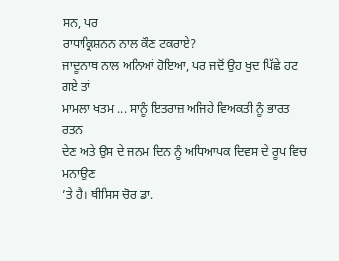ਸਨ, ਪਰ
ਰਾਧਾਕ੍ਰਿਸ਼ਨਨ ਨਾਲ ਕੌਣ ਟਕਰਾਏ?
ਜਾਦੂਨਾਥ ਨਾਲ ਅਨਿਆਂ ਹੋਇਆ, ਪਰ ਜਦੋਂ ਉਹ ਖੁਦ ਪਿੱਛੇ ਹਟ ਗਏ ਤਾਂ
ਮਾਮਲਾ ਖਤਮ ... ਸਾਨੂੰ ਇਤਰਾਜ਼ ਅਜਿਹੇ ਵਿਅਕਤੀ ਨੂੰ ਭਾਰਤ ਰਤਨ
ਦੇਣ ਅਤੇ ਉਸ ਦੇ ਜਨਮ ਦਿਨ ਨੂੰ ਅਧਿਆਪਕ ਦਿਵਸ ਦੇ ਰੂਪ ਵਿਚ ਮਨਾਉਣ
’ਤੇ ਹੈ। ਥੀਸਿਸ ਚੋਰ ਡਾ.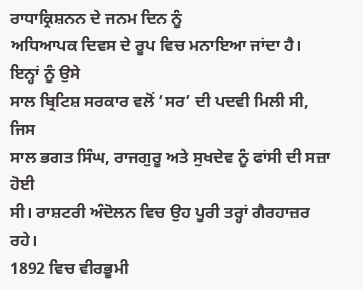ਰਾਧਾਕ੍ਰਿਸ਼ਨਨ ਦੇ ਜਨਮ ਦਿਨ ਨੂੰ
ਅਧਿਆਪਕ ਦਿਵਸ ਦੇ ਰੂਪ ਵਿਚ ਮਨਾਇਆ ਜਾਂਦਾ ਹੈ। ਇਨ੍ਹਾਂ ਨੂੰ ਉਸੇ
ਸਾਲ ਬ੍ਰਿਟਿਸ਼ ਸਰਕਾਰ ਵਲੋਂ ‘ਸਰ’ ਦੀ ਪਦਵੀ ਮਿਲੀ ਸੀ, ਜਿਸ
ਸਾਲ ਭਗਤ ਸਿੰਘ, ਰਾਜਗੁਰੂ ਅਤੇ ਸੁਖਦੇਵ ਨੂੰ ਫਾਂਸੀ ਦੀ ਸਜ਼ਾ ਹੋਈ
ਸੀ। ਰਾਸ਼ਟਰੀ ਅੰਦੋਲਨ ਵਿਚ ਉਹ ਪੂਰੀ ਤਰ੍ਹਾਂ ਗੈਰਹਾਜ਼ਰ ਰਹੇ।
1892 ਵਿਚ ਵੀਰਭੂਮੀ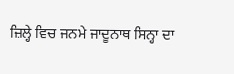ਜ਼ਿਲ੍ਹੇ ਵਿਚ ਜਨਮੇ ਜਾਦੂਨਾਥ ਸਿਨ੍ਹਾ ਦਾ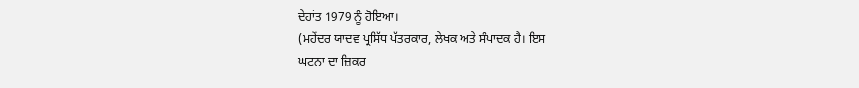ਦੇਹਾਂਤ 1979 ਨੂੰ ਹੋਇਆ।
(ਮਹੇਂਦਰ ਯਾਦਵ ਪ੍ਰਸਿੱਧ ਪੱਤਰਕਾਰ, ਲੇਖਕ ਅਤੇ ਸੰਪਾਦਕ ਹੈ। ਇਸ
ਘਟਨਾ ਦਾ ਜ਼ਿਕਰ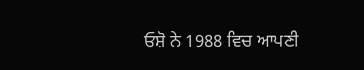ਓਸ਼ੋ ਨੇ 1988 ਵਿਚ ਆਪਣੀ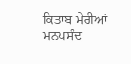ਕਿਤਾਬ ਮੇਰੀਆਂ
ਮਨਪਸੰਦ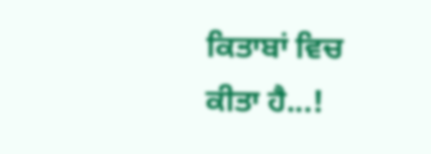ਕਿਤਾਬਾਂ ਵਿਚ ਕੀਤਾ ਹੈ...!